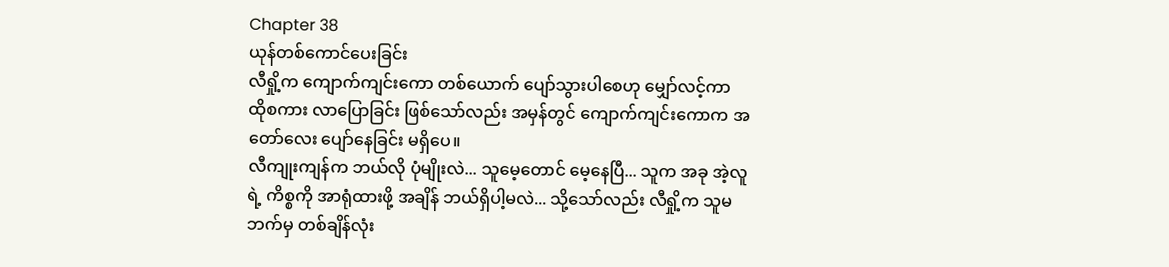Chapter 38
ယုန်တစ်ကောင်ပေးခြင်း
လီရှို့က ကျောက်ကျင်းကော တစ်ယောက် ပျော်သွားပါစေဟု မျှော်လင့်ကာ ထိုစကား လာပြောခြင်း ဖြစ်သော်လည်း အမှန်တွင် ကျောက်ကျင်းကောက အတော်လေး ပျော်နေခြင်း မရှိပေ။
လီကျုးကျန်က ဘယ်လို ပုံမျိုးလဲ... သူမေ့တောင် မေ့နေပြီ... သူက အခု အဲ့လူရဲ့ ကိစ္စကို အာရုံထားဖို့ အချိန် ဘယ်ရှိပါ့မလဲ... သို့သော်လည်း လီရှို့က သူမဘက်မှ တစ်ချိန်လုံး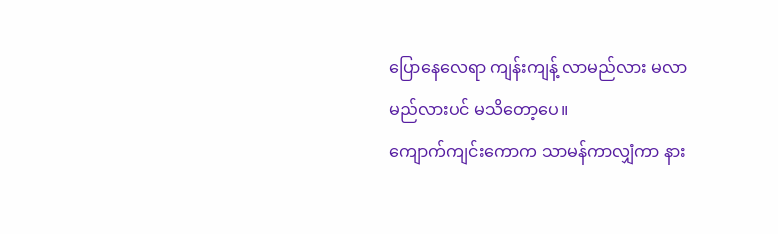ပြောနေလေရာ ကျန်းကျန့် လာမည်လား မလာမည်လားပင် မသိတော့ပေ။
ကျောက်ကျင်းကောက သာမန်ကာလျှံကာ နား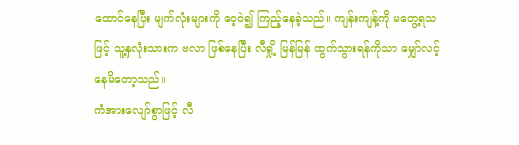ထောင်နေပြီး မျက်လုံးများကို ဝေ့ဝဲ၍ ကြည့်နေခဲ့သည်။ ကျန်းကျန့်ကို မတွေ့ရသဖြင့် သူ့နှလုံးသားက ဗလာ ဖြစ်နေပြီး လီရှို့ မြန်မြန် ထွက်သွားရန်ကိုသာ မျှော်လင့်နေမိတော့သည်။
ကံအားလျော်စွာဖြင့် လီ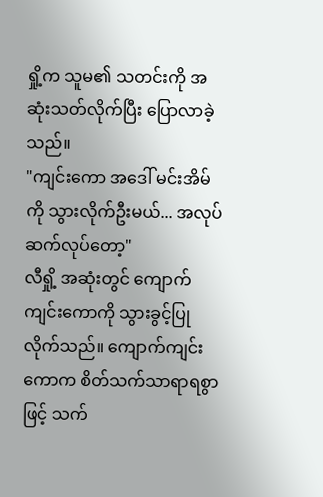ရှို့က သူမ၏ သတင်းကို အဆုံးသတ်လိုက်ပြီး ပြောလာခဲ့သည်။
"ကျင်းကော အဒေါ် မင်းအိမ်ကို သွားလိုက်ဦးမယ်... အလုပ်ဆက်လုပ်တော့"
လီရှို့ အဆုံးတွင် ကျောက်ကျင်းကောကို သွားခွင့်ပြုလိုက်သည်။ ကျောက်ကျင်းကောက စိတ်သက်သာရာရစွာဖြင့် သက်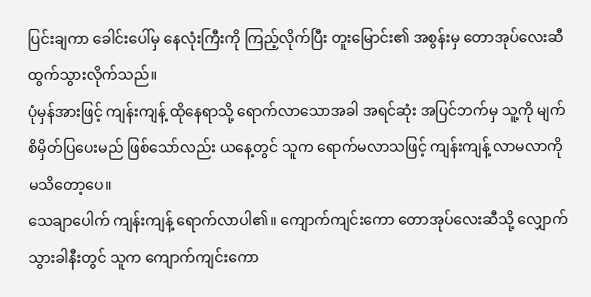ပြင်းချကာ ခေါင်းပေါ်မှ နေလုံးကြီးကို ကြည့်လိုက်ပြီး တူးမြောင်း၏ အစွန်းမှ တောအုပ်လေးဆီ ထွက်သွားလိုက်သည်။
ပုံမှန်အားဖြင့် ကျန်းကျန့် ထိုနေရာသို့ ရောက်လာသောအခါ အရင်ဆုံး အပြင်ဘက်မှ သူ့ကို မျက်စိမှိတ်ပြပေးမည် ဖြစ်သော်လည်း ယနေ့တွင် သူက ရောက်မလာသဖြင့် ကျန်းကျန့် လာမလာကို မသိတော့ပေ။
သေချာပေါက် ကျန်းကျန့် ရောက်လာပါ၏။ ကျောက်ကျင်းကော တောအုပ်လေးဆီသို့ လျှောက်သွားခါနီးတွင် သူက ကျောက်ကျင်းကော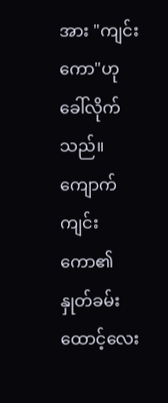အား "ကျင်းကော"ဟု ခေါ်လိုက်သည်။
ကျောက်ကျင်းကော၏ နှုတ်ခမ်းထောင့်လေး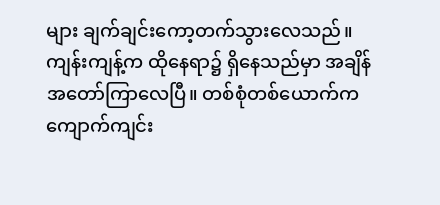များ ချက်ချင်းကော့တက်သွားလေသည်။
ကျန်းကျန့်က ထိုနေရာ၌ ရှိနေသည်မှာ အချိန်အတော်ကြာလေပြီ။ တစ်စုံတစ်ယောက်က ကျောက်ကျင်း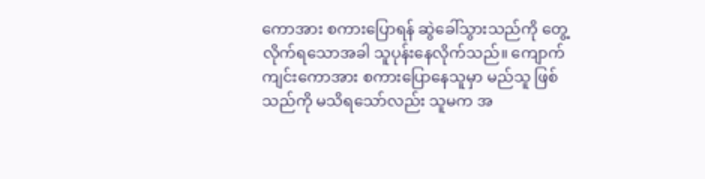ကောအား စကားပြောရန် ဆွဲခေါ်သွားသည်ကို တွေ့လိုက်ရသောအခါ သူပုန်းနေလိုက်သည်။ ကျောက်ကျင်းကောအား စကားပြောနေသူမှာ မည်သူ ဖြစ်သည်ကို မသိရသော်လည်း သူမက အ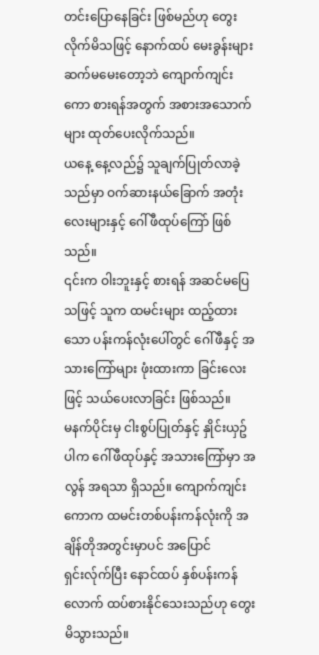တင်းပြောနေခြင်း ဖြစ်မည်ဟု တွေးလိုက်မိသဖြင့် နောက်ထပ် မေးခွန်းများ ဆက်မမေးတော့ဘဲ ကျောက်ကျင်းကော စားရန်အတွက် အစားအသောက်များ ထုတ်ပေးလိုက်သည်။
ယနေ့ နေ့လည်၌ သူချက်ပြုတ်လာခဲ့သည်မှာ ဝက်ဆားနယ်ခြောက် အတုံးလေးများနှင့် ဂေါ်ဖီထုပ်ကြော် ဖြစ်သည်။
၎င်းက ဝါးဘူးနှင့် စားရန် အဆင်မပြေသဖြင့် သူက ထမင်းများ ထည့်ထားသော ပန်းကန်လုံးပေါ်တွင် ဂေါ်ဖီနှင့် အသားကြော်များ ဖုံးထားကာ ခြင်းလေးဖြင့် သယ်ပေးလာခြင်း ဖြစ်သည်။
မနက်ပိုင်းမှ ငါးစွပ်ပြုတ်နှင့် နှိုင်းယှဥ်ပါက ဂေါ်ဖီထုပ်နှင့် အသားကြော်မှာ အလွန် အရသာ ရှိသည်။ ကျောက်ကျင်းကောက ထမင်းတစ်ပန်းကန်လုံးကို အချိန်တိုအတွင်းမှာပင် အပြောင်ရှင်းလ်ုက်ပြီး နောင်ထပ် နှစ်ပန်းကန်လောက် ထပ်စားနိုင်သေးသည်ဟု တွေးမိသွားသည်။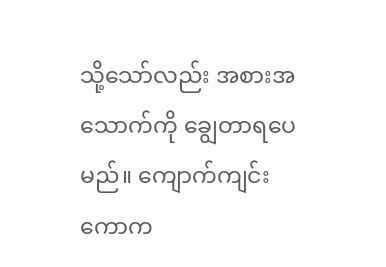သို့သော်လည်း အစားအသောက်ကို ချွေတာရပေမည်။ ကျောက်ကျင်းကောက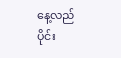နေ့လည်ပိုင်း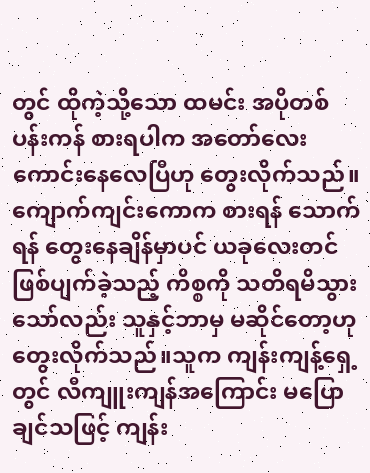တွင် ထိုကဲ့သို့သော ထမင်း အပိုတစ်ပန်းကန် စားရပါက အတော်လေး ကောင်းနေလေပြီဟု တွေးလိုက်သည်။
ကျောက်ကျင်းကောက စားရန် သောက်ရန် တွေးနေချိန်မှာပင် ယခုလေးတင် ဖြစ်ပျက်ခဲ့သည့် ကိစ္စကို သတိရမိသွားသော်လည်း သူနှင့်ဘာမှ မဆိုင်တော့ဟု တွေးလိုက်သည်။သူက ကျန်းကျန့်ရှေ့တွင် လီကျူးကျန်အကြောင်း မပြောချင်သဖြင့် ကျန်း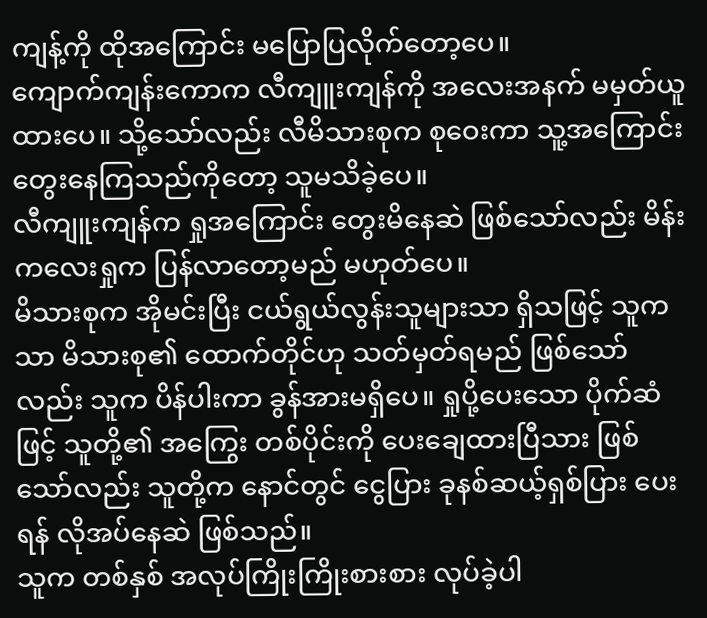ကျန့်ကို ထိုအကြောင်း မပြောပြလိုက်တော့ပေ။
ကျောက်ကျန်းကောက လီကျူးကျန်ကို အလေးအနက် မမှတ်ယူထားပေ။ သို့သော်လည်း လီမိသားစုက စုဝေးကာ သူ့အကြောင်း တွေးနေကြသည်ကိုတော့ သူမသိခဲ့ပေ။
လီကျူးကျန်က ရှုအကြောင်း တွေးမိနေဆဲ ဖြစ်သော်လည်း မိန်းကလေးရှုက ပြန်လာတော့မည် မဟုတ်ပေ။
မိသားစုက အိုမင်းပြီး ငယ်ရွယ်လွန်းသူများသာ ရှိသဖြင့် သူကသာ မိသားစု၏ ထောက်တိုင်ဟု သတ်မှတ်ရမည် ဖြစ်သော်လည်း သူက ပိန်ပါးကာ ခွန်အားမရှိပေ။ ရှုပို့ပေးသော ပိုက်ဆံဖြင့် သူတို့၏ အကြွေး တစ်ပိုင်းကို ပေးချေထားပြီသား ဖြစ်သော်လည်း သူတို့က နောင်တွင် ငွေပြား ခုနစ်ဆယ့်ရှစ်ပြား ပေးရန် လိုအပ်နေဆဲ ဖြစ်သည်။
သူက တစ်နှစ် အလုပ်ကြိုးကြိုးစားစား လုပ်ခဲ့ပါ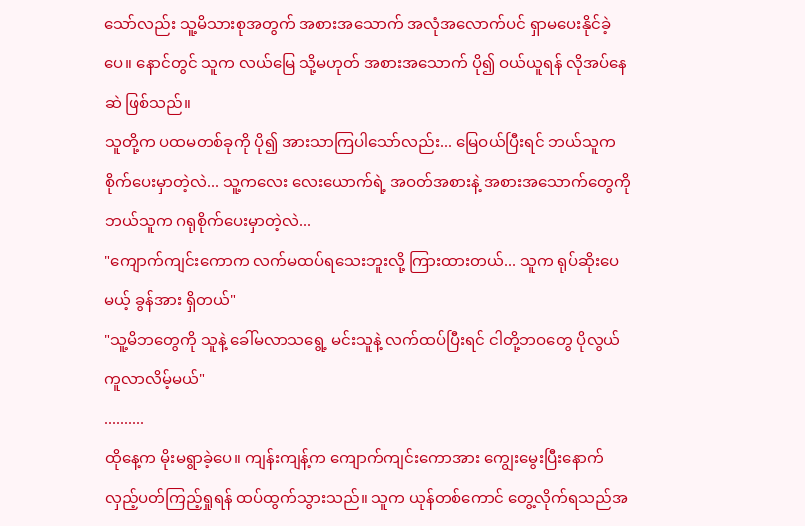သော်လည်း သူ့မိသားစုအတွက် အစားအသောက် အလုံအလောက်ပင် ရှာမပေးနိုင်ခဲ့ပေ။ နောင်တွင် သူက လယ်မြေ သို့မဟုတ် အစားအသောက် ပို၍ ဝယ်ယူရန် လိုအပ်နေဆဲ ဖြစ်သည်။
သူတို့က ပထမတစ်ခုကို ပို၍ အားသာကြပါသော်လည်း... မြေဝယ်ပြီးရင် ဘယ်သူက စိုက်ပေးမှာတဲ့လဲ... သူ့ကလေး လေးယောက်ရဲ့ အဝတ်အစားနဲ့ အစားအသောက်တွေကို ဘယ်သူက ဂရုစိုက်ပေးမှာတဲ့လဲ...
"ကျောက်ကျင်းကောက လက်မထပ်ရသေးဘူးလို့ ကြားထားတယ်... သူက ရုပ်ဆိုးပေမယ့် ခွန်အား ရှိတယ်"
"သူ့မိဘတွေကို သူနဲ့ ခေါ်မလာသရွေ့ မင်းသူနဲ့ လက်ထပ်ပြီးရင် ငါတို့ဘဝတွေ ပိုလွယ်ကူလာလိမ့်မယ်"
..........
ထိုနေ့က မိုးမရွာခဲ့ပေ။ ကျန်းကျန့်က ကျောက်ကျင်းကောအား ကျွေးမွေးပြီးနောက် လှည့်ပတ်ကြည့်ရှုရန် ထပ်ထွက်သွားသည်။ သူက ယုန်တစ်ကောင် တွေ့လိုက်ရသည်အ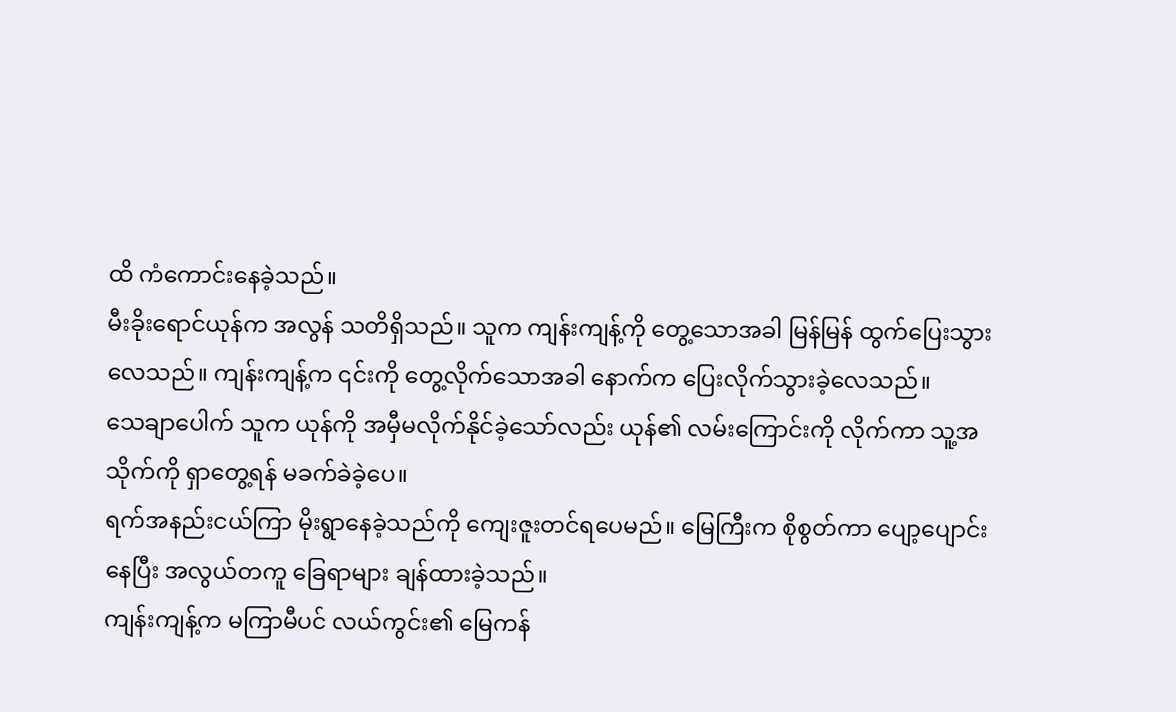ထိ ကံကောင်းနေခဲ့သည်။
မီးခိုးရောင်ယုန်က အလွန် သတိရှိသည်။ သူက ကျန်းကျန့်ကို တွေ့သောအခါ မြန်မြန် ထွက်ပြေးသွားလေသည်။ ကျန်းကျန့်က ၎င်းကို တွေ့လိုက်သောအခါ နောက်က ပြေးလိုက်သွားခဲ့လေသည်။
သေချာပေါက် သူက ယုန်ကို အမှီမလိုက်နိုင်ခဲ့သော်လည်း ယုန်၏ လမ်းကြောင်းကို လိုက်ကာ သူ့အသိုက်ကို ရှာတွေ့ရန် မခက်ခဲခဲ့ပေ။
ရက်အနည်းငယ်ကြာ မိုးရွာနေခဲ့သည်ကို ကျေးဇူးတင်ရပေမည်။ မြေကြီးက စိုစွတ်ကာ ပျော့ပျောင်းနေပြီး အလွယ်တကူ ခြေရာများ ချန်ထားခဲ့သည်။
ကျန်းကျန့်က မကြာမီပင် လယ်ကွင်း၏ မြေကန်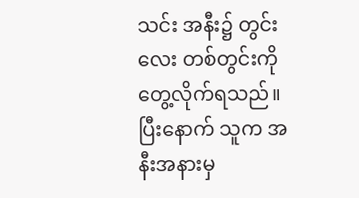သင်း အနီး၌ တွင်းလေး တစ်တွင်းကို တွေ့လိုက်ရသည်။ ပြီးနောက် သူက အနီးအနားမှ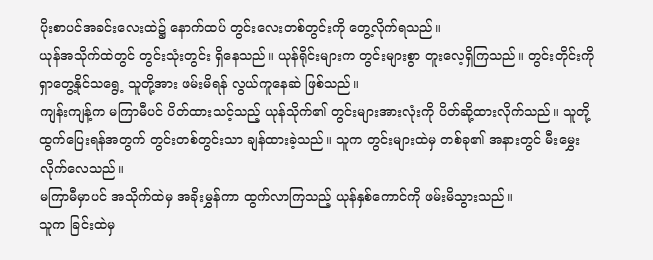ပိုးစာပင်အခင်းလေးထဲ၌ နောက်ထပ် တွင်းလေးတစ်တွင်းကို တွေ့လိုက်ရသည်။
ယုန်အသိုက်ထဲတွင် တွင်းသုံးတွင်း ရှိနေသည်။ ယုန်ရိုင်းများက တွင်းများစွာ တူးလေ့ရှိကြသည်။ တွင်းတိုင်းကို ရှာတွေ့နိုင်သရွေ့ သူတို့အား ဖမ်းမိရန် လွယ်ကူနေဆဲ ဖြစ်သည်။
ကျန်းကျန့်က မကြာမီပင် ပိတ်ထားသင့်သည့် ယုန်သိုက်၏ တွင်းများအားလုံးကို ပိတ်ဆို့ထားလိုက်သည်။ သူတို့ ထွက်ပြေးရန်အတွက် တွင်းတစ်တွင်းသာ ချန်ထားခဲ့သည်။ သူက တွင်းများထဲမှ တစ်ခု၏ အနားတွင် မီးမွှေးလိုက်လေသည်။
မကြာမီမှာပင် အသိုက်ထဲမှ အခိုးမွှန်ကာ ထွက်လာကြသည့် ယုန်နှစ်ကောင်ကို ဖမ်းမိသွားသည်။
သူက ခြင်းထဲမှ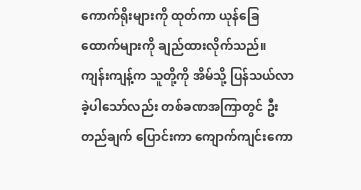ကောက်ရိုးများကို ထုတ်ကာ ယုန်ခြေထောက်များကို ချည်ထားလိုက်သည်။ ကျန်းကျန့်က သူတို့ကို အိမ်သို့ ပြန်သယ်လာခဲ့ပါသော်လည်း တစ်ခဏအကြာတွင် ဦးတည်ချက် ပြောင်းကာ ကျောက်ကျင်းကော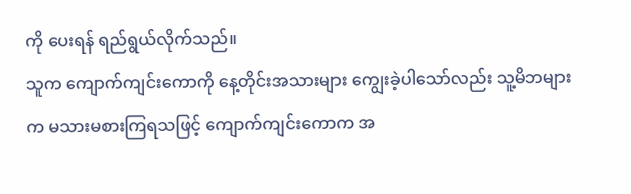ကို ပေးရန် ရည်ရွယ်လိုက်သည်။
သူက ကျောက်ကျင်းကောကို နေ့တိုင်းအသားများ ကျွေးခဲ့ပါသော်လည်း သူ့မိဘများက မသားမစားကြရသဖြင့် ကျောက်ကျင်းကောက အ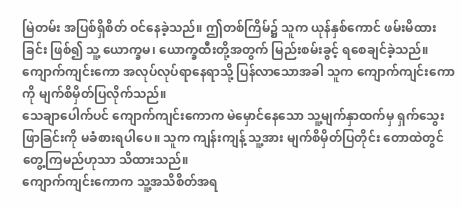မြဲတမ်း အပြစ်ရှိစိတ် ဝင်နေခဲ့သည်။ ဤတစ်ကြိမ်၌ သူက ယုန်နှစ်ကောင် ဖမ်းမိထားခြင်း ဖြစ်၍ သူ့ ယောက္ခမ၊ ယောက္ခထီးတို့အတွက် မြည်းစမ်းခွင့် ရစေချင်ခဲ့သည်။
ကျောက်ကျင်းကော အလုပ်လုပ်ရာနေရာသို့ ပြန်လာသောအခါ သူက ကျောက်ကျင်းကောကို မျက်စိမှိတ်ပြလိုက်သည်။
သေချာပေါက်ပင် ကျောက်ကျင်းကောက မဲမှောင်နေသော သူ့မျက်နှာထက်မှ ရှက်သွေးဖြာခြင်းကို မခံစားရပါပေ။ သူက ကျန်းကျန့် သူ့အား မျက်စိမှိတ်ပြတိုင်း တောထဲတွင် တွေ့ကြမည်ဟုသာ သိထားသည်။
ကျောက်ကျင်းကောက သူ့အသိစိတ်အရ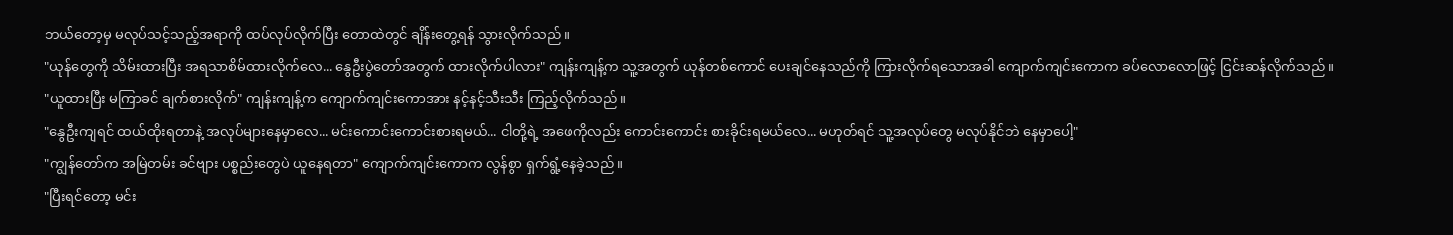ဘယ်တော့မှ မလုပ်သင့်သည့်အရာကို ထပ်လုပ်လိုက်ပြီး တောထဲတွင် ချိန်းတွေ့ရန် သွားလိုက်သည်။
"ယုန်တွေကို သိမ်းထားပြီး အရသာစိမ်ထားလိုက်လေ... နွေဦးပွဲတော်အတွက် ထားလိုက်ပါလား" ကျန်းကျန့်က သူ့အတွက် ယုန်တစ်ကောင် ပေးချင်နေသည်ကို ကြားလိုက်ရသောအခါ ကျောက်ကျင်းကောက ခပ်လောလောဖြင့် ငြင်းဆန်လိုက်သည်။
"ယူထားပြီး မကြာခင် ချက်စားလိုက်" ကျန်းကျန့်က ကျောက်ကျင်းကောအား နင့်နင့်သီးသီး ကြည့်လိုက်သည်။
"နွေဦးကျရင် ထယ်ထိုးရတာနဲ့ အလုပ်များနေမှာလေ... မင်းကောင်းကောင်းစားရမယ်... ငါတို့ရဲ့ အဖေကိုလည်း ကောင်းကောင်း စားခိုင်းရမယ်လေ... မဟုတ်ရင် သူ့အလုပ်တွေ မလုပ်နိုင်ဘဲ နေမှာပေါ့"
"ကျွန်တော်က အမြဲတမ်း ခင်ဗျား ပစ္စည်းတွေပဲ ယူနေရတာ" ကျောက်ကျင်းကောက လွန်စွာ ရှက်ရွံ့နေခဲ့သည်။
"ပြီးရင်တော့ မင်း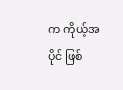က ကိုယ့်အပိုင် ဖြစ်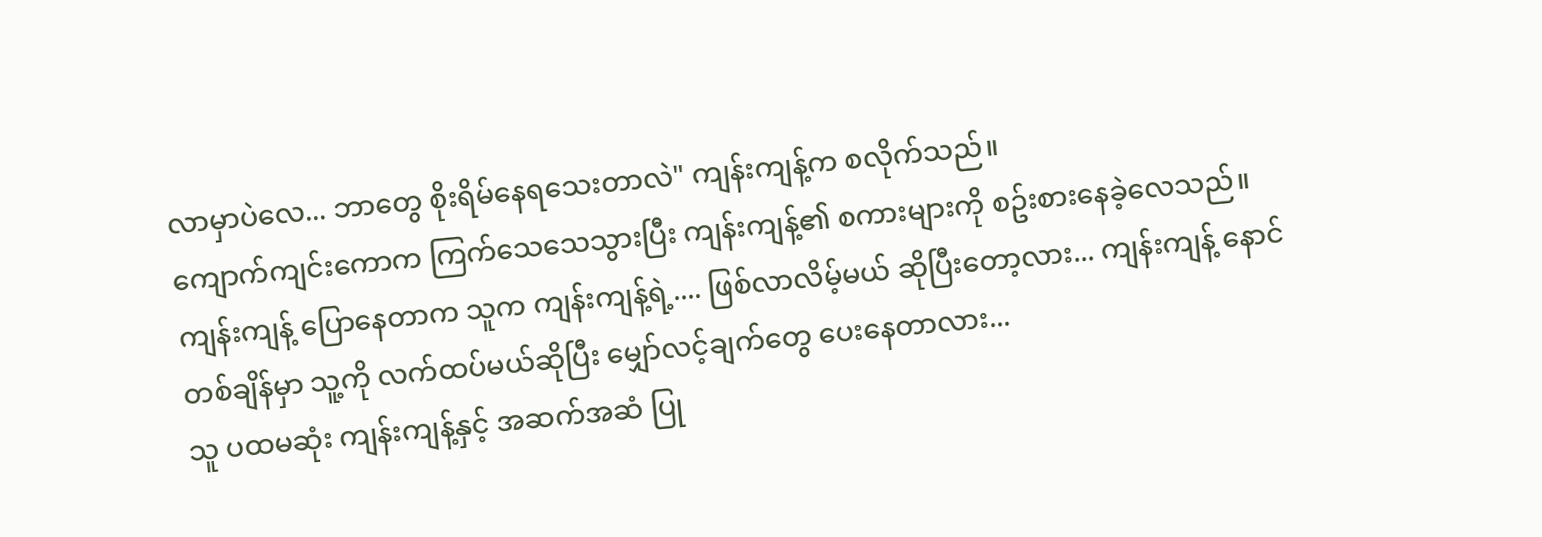လာမှာပဲလေ... ဘာတွေ စိုးရိမ်နေရသေးတာလဲ" ကျန်းကျန့်က စလိုက်သည်။
ကျောက်ကျင်းကောက ကြက်သေသေသွားပြီး ကျန်းကျန့်၏ စကားများကို စဥ်းစားနေခဲ့လေသည်။ ကျန်းကျန့် ပြောနေတာက သူက ကျန်းကျန့်ရဲ့.... ဖြစ်လာလိမ့်မယ် ဆိုပြီးတော့လား... ကျန်းကျန့် နောင်တစ်ချိန်မှာ သူ့ကို လက်ထပ်မယ်ဆိုပြီး မျှော်လင့်ချက်တွေ ပေးနေတာလား...
သူ ပထမဆုံး ကျန်းကျန့်နှင့် အဆက်အဆံ ပြု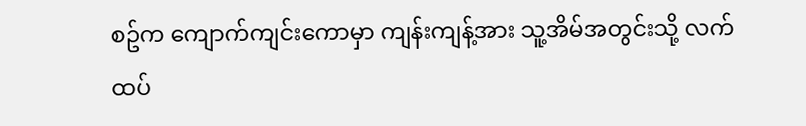စဥ်က ကျောက်ကျင်းကောမှာ ကျန်းကျန့်အား သူ့အိမ်အတွင်းသို့ လက်ထပ်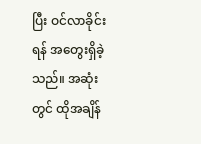ပြီး ဝင်လာခိုင်းရန် အတွေးရှိခဲ့သည်။ အဆုံးတွင် ထိုအချိန်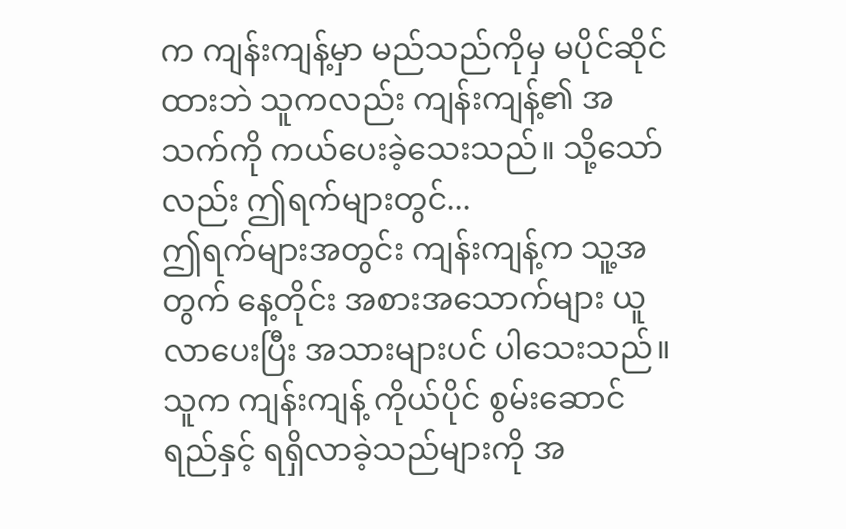က ကျန်းကျန့်မှာ မည်သည်ကိုမှ မပိုင်ဆိုင်ထားဘဲ သူကလည်း ကျန်းကျန့်၏ အသက်ကို ကယ်ပေးခဲ့သေးသည်။ သို့သော်လည်း ဤရက်များတွင်...
ဤရက်များအတွင်း ကျန်းကျန့်က သူ့အတွက် နေ့တိုင်း အစားအသောက်များ ယူလာပေးပြီး အသားများပင် ပါသေးသည်။ သူက ကျန်းကျန့် ကိုယ်ပိုင် စွမ်းဆောင်ရည်နှင့် ရရှိလာခဲ့သည်များကို အ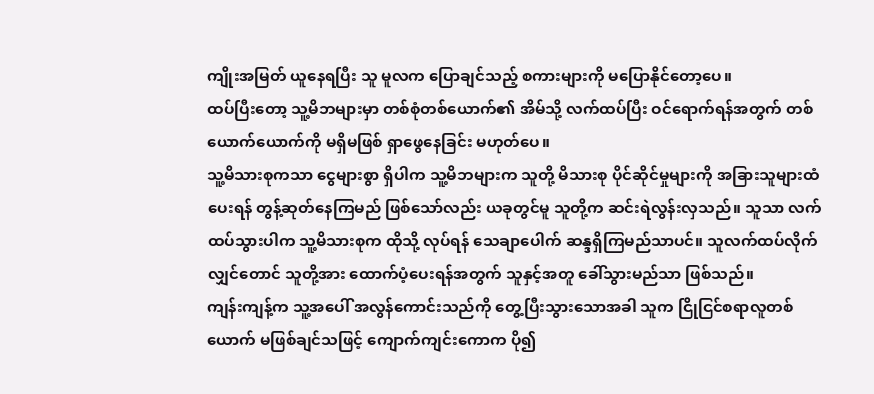ကျိုးအမြတ် ယူနေရပြီး သူ မူလက ပြောချင်သည့် စကားများကို မပြောနိုင်တော့ပေ။
ထပ်ပြီးတော့ သူ့မိဘများမှာ တစ်စုံတစ်ယောက်၏ အိမ်သို့ လက်ထပ်ပြီး ဝင်ရောက်ရန်အတွက် တစ်ယောက်ယောက်ကို မရှိမဖြစ် ရှာဖွေနေခြင်း မဟုတ်ပေ။
သူ့မိသားစုကသာ ငွေများစွာ ရှိပါက သူ့မိဘများက သူတို့ မိသားစု ပိုင်ဆိုင်မှုများကို အခြားသူများထံပေးရန် တွန့်ဆုတ်နေကြမည် ဖြစ်သော်လည်း ယခုတွင်မူ သူတို့က ဆင်းရဲလွန်းလှသည်။ သူသာ လက်ထပ်သွားပါက သူ့မိသားစုက ထိုသို့ လုပ်ရန် သေချာပေါက် ဆန္ဒရှိကြမည်သာပင်။ သူလက်ထပ်လိုက်လျှင်တောင် သူတို့အား ထောက်ပံ့ပေးရန်အတွက် သူနှင့်အတူ ခေါ်သွားမည်သာ ဖြစ်သည်။
ကျန်းကျန့်က သူ့အပေါ် အလွန်ကောင်းသည်ကို တွေ့ပြီးသွားသောအခါ သူက ငြိုငြင်စရာလူတစ်ယောက် မဖြစ်ချင်သဖြင့် ကျောက်ကျင်းကောက ပို၍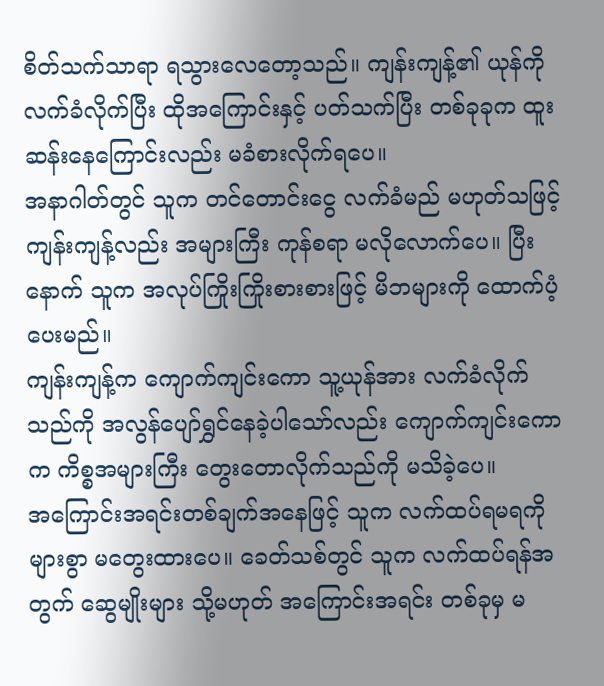စိတ်သက်သာရာ ရသွားလေတော့သည်။ ကျန်းကျန့်၏ ယုန်ကို လက်ခံလိုက်ပြီး ထိုအကြောင်းနှင့် ပတ်သက်ပြီး တစ်ခုခုက ထူးဆန်းနေကြောင်းလည်း မခံစားလိုက်ရပေ။
အနာဂါတ်တွင် သူက တင်တောင်းငွေ လက်ခံမည် မဟုတ်သဖြင့် ကျန်းကျန့်လည်း အများကြီး ကုန်စရာ မလိုလောက်ပေ။ ပြီးနောက် သူက အလုပ်ကြိုးကြိုးစားစားဖြင့် မိဘများကို ထောက်ပံ့ပေးမည်။
ကျန်းကျန့်က ကျောက်ကျင်းကော သူ့ယုန်အား လက်ခံလိုက်သည်ကို အလွန်ပျော်ရွှင်နေခဲ့ပါသော်လည်း ကျောက်ကျင်းကောက ကိစ္စအများကြီး တွေးတောလိုက်သည်ကို မသိခဲ့ပေ။
အကြောင်းအရင်းတစ်ချက်အနေဖြင့် သူက လက်ထပ်ရမရကို များစွာ မတွေးထားပေ။ ခေတ်သစ်တွင် သူက လက်ထပ်ရန်အတွက် ဆွေမျိုးများ သို့မဟုတ် အကြောင်းအရင်း တစ်ခုမှ မ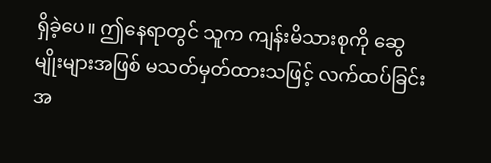ရှိခဲ့ပေ။ ဤနေရာတွင် သူက ကျန်းမိသားစုကို ဆွေမျိုးများအဖြစ် မသတ်မှတ်ထားသဖြင့် လက်ထပ်ခြင်းအ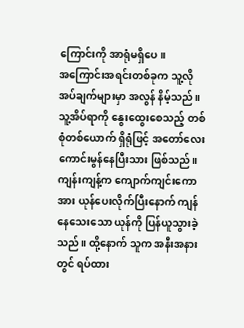ကြောင်းကို အာရုံမရှိပေ။
အကြောင်းအရင်းတစ်ခုက သူ့လိုအပ်ချက်များမှာ အလွန် နိမ့်သည်။ သူ့အိပ်ရာကို နွေးထွေးစေသည့် တစ်စုံတစ်ယောက် ရှိရုံဖြင့် အတော်လေး ကောင်းမွန်နေပြီးသား ဖြစ်သည်။
ကျန်းကျန့်က ကျောက်ကျင်းကောအား ယုန်ပေးလိုက်ပြီးနောက် ကျန်နေသေးသော ယုန်ကို ပြန်ယူသွားခဲ့သည်။ ထို့နောက် သူက အနီးအနားတွင် ရပ်ထား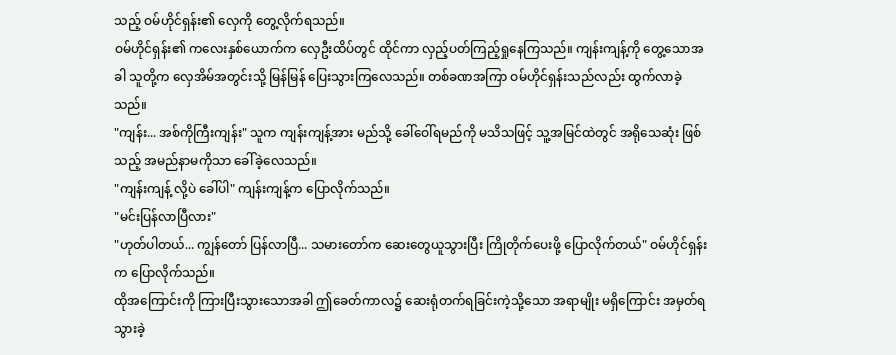သည့် ဝမ်ဟိုင်ရှန်း၏ လှေကို တွေ့လိုက်ရသည်။
ဝမ်ဟိုင်ရှန်း၏ ကလေးနှစ်ယောက်က လှေဦးထိပ်တွင် ထိုင်ကာ လှည့်ပတ်ကြည့်ရှုနေကြသည်။ ကျန်းကျန့်ကို တွေ့သောအခါ သူတို့က လှေအိမ်အတွင်းသို့ မြန်မြန် ပြေးသွားကြလေသည်။ တစ်ခဏအကြာ ဝမ်ဟိုင်ရှန်းသည်လည်း ထွက်လာခဲ့သည်။
"ကျန်း... အစ်ကိုကြီးကျန်း" သူက ကျန်းကျန့်အား မည်သို့ ခေါ်ဝေါ်ရမည်ကို မသိသဖြင့် သူ့အမြင်ထဲတွင် အရိုသေဆုံး ဖြစ်သည့် အမည်နာမကိုသာ ခေါ်ခဲ့လေသည်။
"ကျန်းကျန့် လို့ပဲ ခေါ်ပါ" ကျန်းကျန့်က ပြောလိုက်သည်။
"မင်းပြန်လာပြီလား"
"ဟုတ်ပါတယ်... ကျွန်တော် ပြန်လာပြီ... သမားတော်က ဆေးတွေယူသွားပြီး ကြိုတိုက်ပေးဖို့ ပြောလိုက်တယ်" ဝမ်ဟိုင်ရှန်းက ပြောလိုက်သည်။
ထိုအကြောင်းကို ကြားပြီးသွားသောအခါ ဤခေတ်ကာလ၌ ဆေးရုံတက်ရခြင်းကဲ့သို့သော အရာမျိုး မရှိကြောင်း အမှတ်ရသွားခဲ့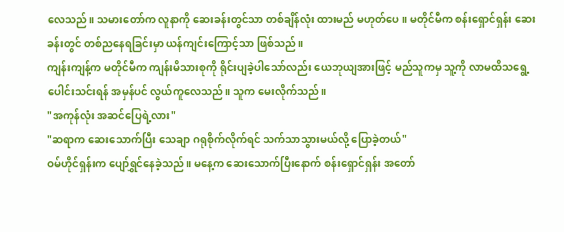လေသည်။ သမားတော်က လူနာကို ဆေးခန်းတွင်သာ တစ်ချိန်လုံး ထားမည် မဟုတ်ပေ။ မတိုင်မီက စန်းရှောင်ရှန်း ဆေးခန်းတွင် တစ်ညနေရခြင်းမှာ ယန်ကျင်းကြောင့်သာ ဖြစ်သည်။
ကျန်းကျန့်က မတိုင်မီက ကျန်းမိသားစုကို ရိုင်းပျခဲ့ပါသော်လည်း ယေဘုယျအားဖြင့် မည်သူကမှ သူ့ကို လာမထိသရွေ့ ပေါင်းသင်းရန် အမှန်ပင် လွယ်ကူလေသည်။ သူက မေးလိုက်သည်။
"အကုန်လုံး အဆင်ပြေရဲ့လား"
"ဆရာက ဆေးသောက်ပြီး သေချာ ဂရုစိုက်လိုက်ရင် သက်သာသွားမယ်လို့ ပြောခဲ့တယ်"
ဝမ်ဟိုင်ရှန်းက ပျော်ရွှင်နေခဲ့သည်။ မနေ့က ဆေးသောက်ပြီးနောက် စန်းရှောင်ရှန်း အတော်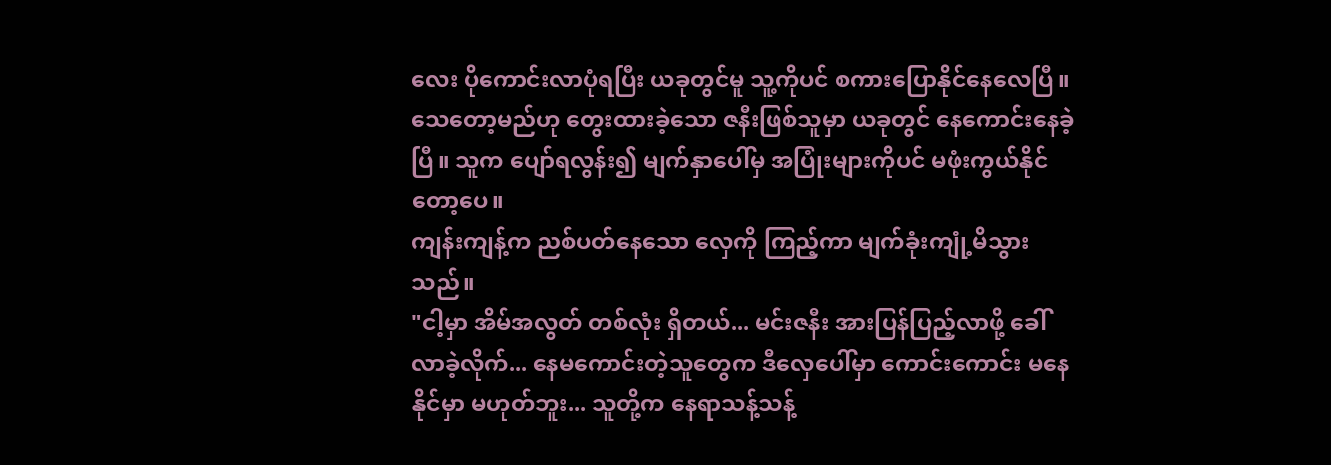လေး ပိုကောင်းလာပုံရပြီး ယခုတွင်မူ သူ့ကိုပင် စကားပြောနိုင်နေလေပြီ။
သေတော့မည်ဟု တွေးထားခဲ့သော ဇနီးဖြစ်သူမှာ ယခုတွင် နေကောင်းနေခဲ့ပြီ။ သူက ပျော်ရလွန်း၍ မျက်နှာပေါ်မှ အပြုံးများကိုပင် မဖုံးကွယ်နိုင်တော့ပေ။
ကျန်းကျန့်က ညစ်ပတ်နေသော လှေကို ကြည့်ကာ မျက်ခုံးကျုံ့မိသွားသည်။
"ငါ့မှာ အိမ်အလွတ် တစ်လုံး ရှိတယ်... မင်းဇနီး အားပြန်ပြည့်လာဖို့ ခေါ်လာခဲ့လိုက်... နေမကောင်းတဲ့သူတွေက ဒီလှေပေါ်မှာ ကောင်းကောင်း မနေနိုင်မှာ မဟုတ်ဘူး... သူတို့က နေရာသန့်သန့်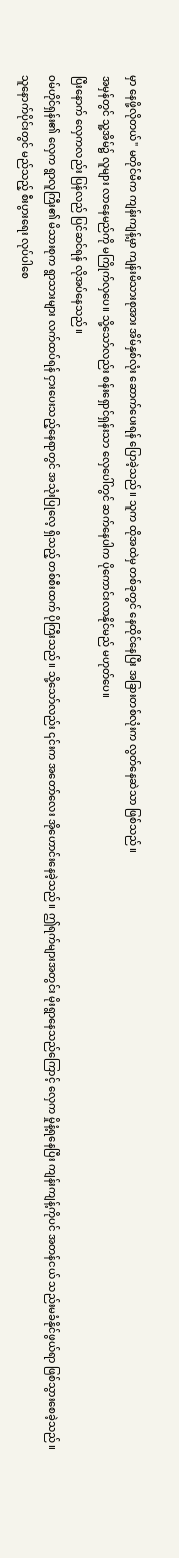မှာ နေဖို့လိုတယ်" မတိုင်မီက ကျန်းကျန့်မှာ ကျန်းမိသားစုအား အိမ်နှစ်လုံး ဆောက်ပေးရန် ပြောခဲ့သည်။ သူက ထိုအထဲမှ တစ်ခုတွင် နေထိုင်နေပြီး အခြားတစ်လုံးက လွတ်နေဆဲသာ ဖြစ်သည်။
အမှန်တွင် သူ့အိမ်၌ လူများ လာနေမည်ကို မကြိုက်လှပေ။ သို့သော်လည်း စန်းရှောင်ရှန်းသာ လှေပေါ်တွင် ဆက်နေပါက ပိုကောင်းလာနိုင်မည် မဟုတ်ပေ။
ပြီးနောက် လှေကလည်း ပြန်လည် ပြင်ဆင်ရန် လိုအပ်နေသည်။
ဝမ်ဟိုင်ရှန်း၏ လှေက ရွာလူကြီး၏ မိသားစုက ရွာသားများ လက်ထပ်ရန် ငှားပေးသည့်နေရာတွင် အသုံးပြုလေ့ ရှိသည့် တစ်စီးထက် ပိုကြီးသည်။ သို့သော်လည်း ၎င်းက အတော်လေး အိုဟောင်းနေခဲ့သည်။ ဤရက်များအတွင်း မိုးရွာနေသည်ကြောင့် လှေက မှိုနံ့ရနေပြီး ကျန်းကျန့်ကိုပင် အတန်ငယ် သည်းမခံနိုင်ဖွယ်ရာ ဖြစ်သွားစေခဲ့သည်။
သူနောက်ပိုင်းတွင် မည်သည့် စီးပွားရေး လုပ်ပါစေ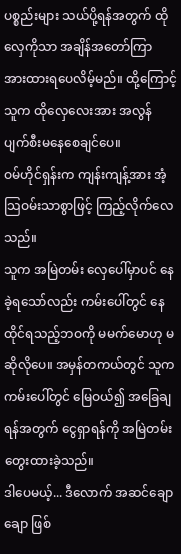ပစ္စည်းများ သယ်ပို့ရန်အတွက် ထိုလှေကိုသာ အချိန်အတော်ကြာ အားထားရပေလိမ့်မည်။ ထို့ကြောင့် သူက ထိုလှေလေးအား အလွန် ပျက်စီးမနေစေချင်ပေ။
ဝမ်ဟိုင်ရှန်းက ကျန်းကျန့်အား အံ့သြဝမ်းသာစွာဖြင့် ကြည့်လိုက်လေသည်။
သူက အမြဲတမ်း လှေပေါ်မှာပင် နေခဲ့ရသော်လည်း ကမ်းပေါ်တွင် နေထိုင်ရသည့်ဘဝကို မမက်မောဟု မဆိုလိုပေ။ အမှန်တကယ်တွင် သူက ကမ်းပေါ်တွင် မြေဝယ်၍ အခြေချရန်အတွက် ငွေရှာရန်ကို အမြဲတမ်း တွေးထားခဲ့သည်။
ဒါပေမယ့်... ဒီလောက် အဆင်ချောချော ဖြစ်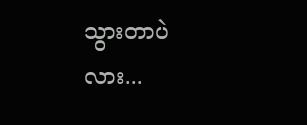သွားတာပဲလား...